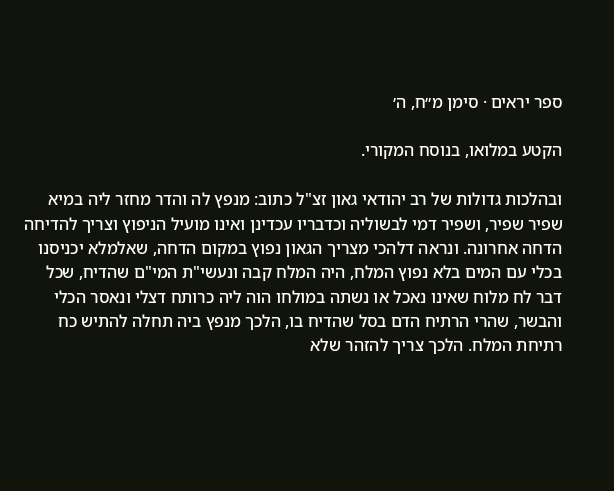ספר יראים · סימן מ״ח, ה׳

הקטע במלואו, בנוסח המקורי.

ובהלכות גדולות של רב יהודאי גאון זצ"ל כתוב: מנפץ לה והדר מחזר ליה במיא שפיר שפיר, ושפיר דמי לבשוליה וכדבריו עכדינן ואינו מועיל הניפוץ וצריך להדיחה הדחה אחרונה. ונראה דלהכי מצריך הגאון נפוץ במקום הדחה, שאלמלא יכניסנו בכלי עם המים בלא נפוץ המלח, היה המלח קבה ונעשי"ת המי"ם שהדיח, שכל דבר לח מלוח שאינו נאכל או נשתה במולחו הוה ליה כרותח דצלי ונאסר הכלי והבשר, שהרי הרתיח הדם בסל שהדיח בו, הלכך מנפץ ביה תחלה להתיש כח רתיחת המלח. הלכך צריך להזהר שלא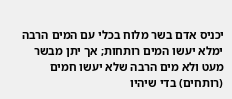יכניס אדם בשר מלוח בכלי עם המים הרבה ימלא יעשו המים רותחות; אך יתן מבשר מעט ולא מים הרבה שלא יעשו חמים (רותחים) בדי שיהיו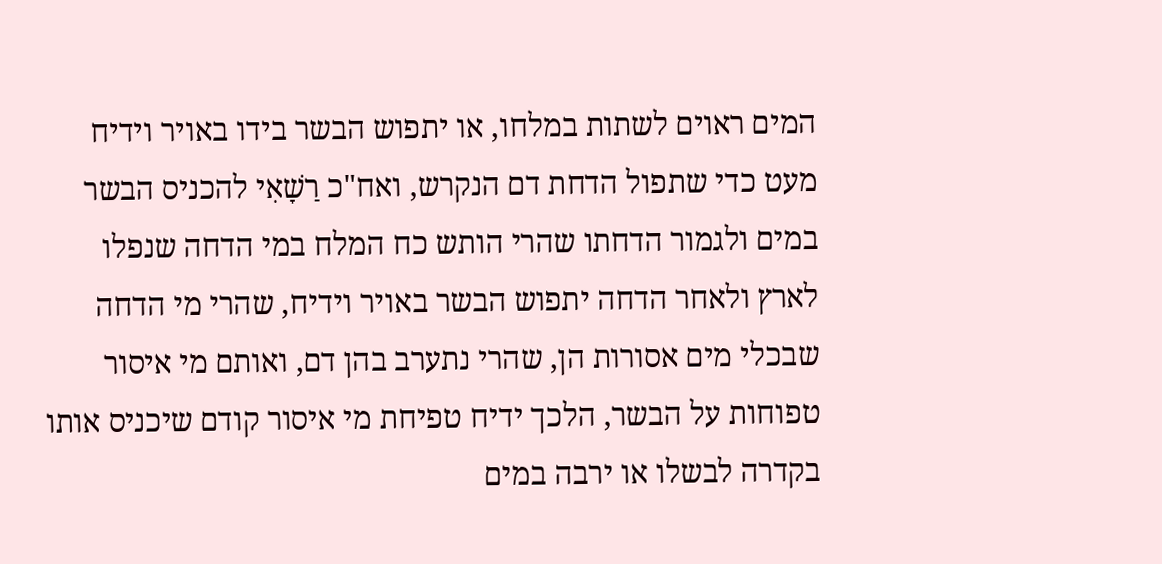המים ראוים לשתות במלחו, או יתפוש הבשר בידו באויר וידיח מעט כדי שתפול הדחת דם הנקרש, ואח"כ רַשָׁאִי להכניס הבשר במים ולגמור הדחתו שהרי הותש כח המלח במי הדחה שנפלו לארץ ולאחר הדחה יתפוש הבשר באויר וידיח, שהרי מי הדחה שבכלי מים אסורות הן, שהרי נתערב בהן דם, ואותם מי איסור טפוחות על הבשר, הלכך ידיח טפיחת מי איסור קודם שיכניס אותו בקדרה לבשלו או ירבה במים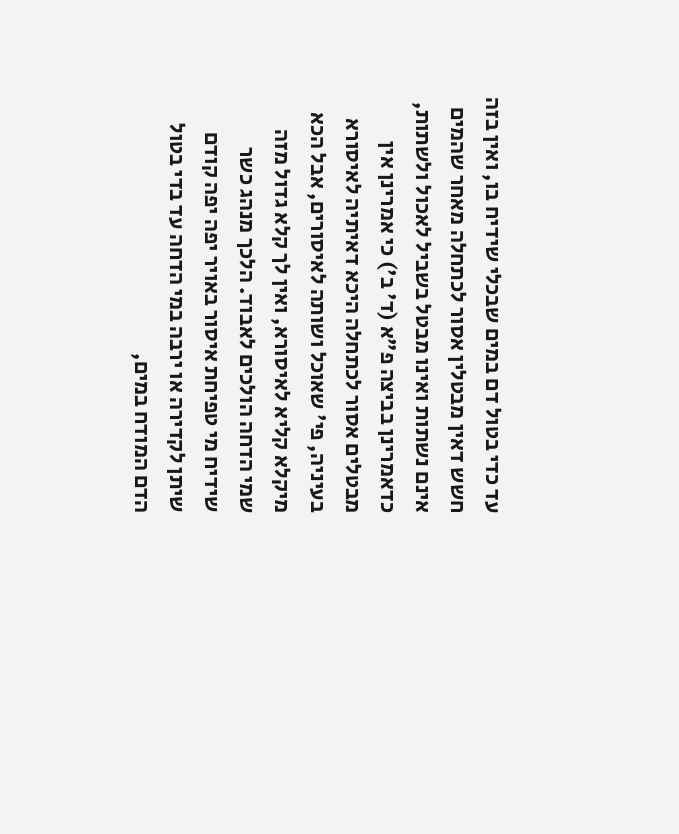עד כדי בטול דם במים שבכלי שידיח בו, ואין בזה חשש דאין מבטלין אסור לכתחלה מאחר שהמים אינם נשתות ואינו מבטל בשביל לאכול ולשתות, כדאמרינן בביצה פ"א (ד' ב') כי אמרינן אין מבטלים אסור לכתחלה היכא דאיתיה לאיסורא בעיניה, פי' שאוכל ושותה לאיסורים, אבל הכא מיקלא קליא לאיסורא, ואין לך קלא גדול מזה שמי הדחה הולכים לאבוד. הלכך מנהג כשר שידיח מי טפיחת איסור באויר יפה יפה קודם שיתן לקדירה או ירבה במי הדחה עד בדי בטול הדם המודח במים,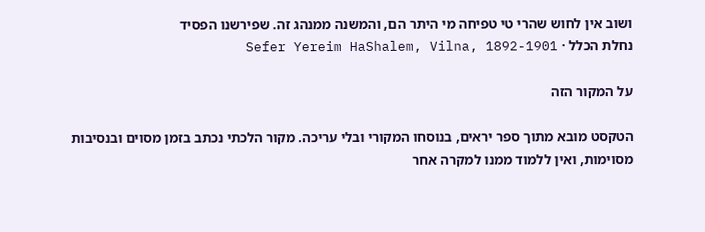ושוב אין לחוש שהרי טי טפיחה מי היתר הם, והמשנה ממנהג זה. שפירשנו הפסיד
נחלת הכלל · Sefer Yereim HaShalem, Vilna, 1892-1901

על המקור הזה

הטקסט מובא מתוך ספר יראים, בנוסחו המקורי ובלי עריכה. מקור הלכתי נכתב בזמן מסוים ובנסיבות מסוימות, ואין ללמוד ממנו למקרה אחר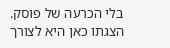בלי הכרעה של פוסק. הצגתו כאן היא לצורך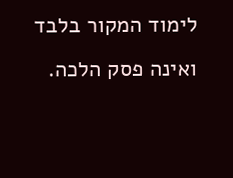לימוד המקור בלבד ואינה פסק הלכה.